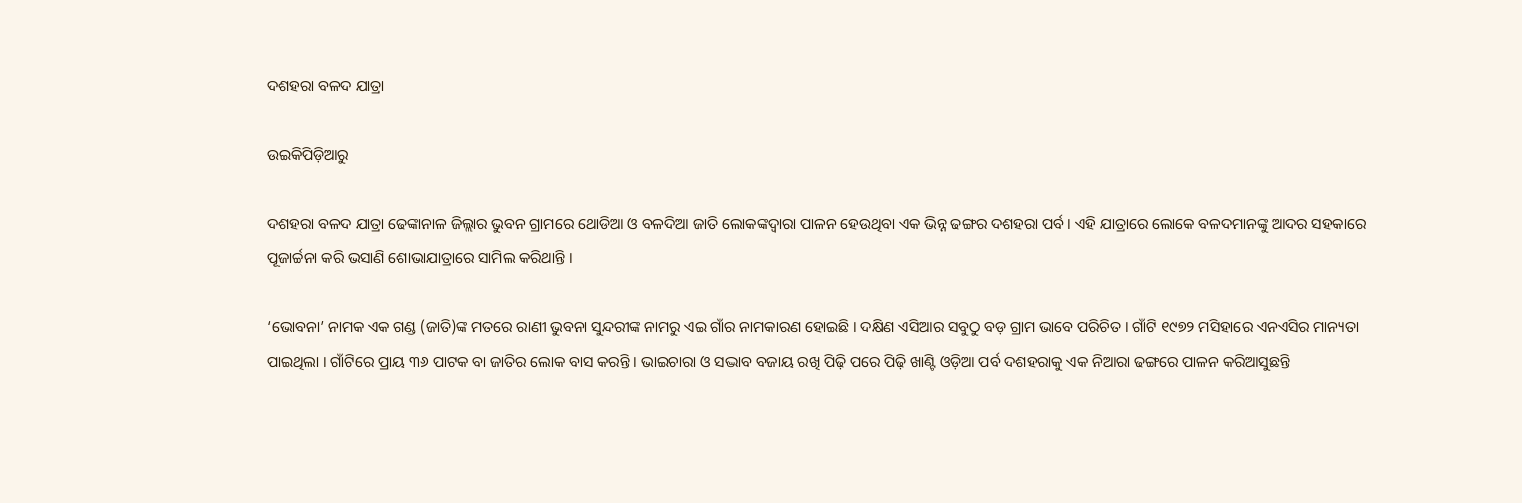ଦଶହରା ବଳଦ ଯାତ୍ରା

ଉଇକିପିଡ଼ିଆ‌ରୁ

ଦଶହରା ବଳଦ ଯାତ୍ରା ଢେଙ୍କାନାଳ ଜିଲ୍ଲାର ଭୁବନ ଗ୍ରାମରେ ଥୋଡିଆ ଓ ବଳଦିଆ ଜାତି ଲୋକଙ୍କଦ୍ୱାରା ପାଳନ ହେଉଥିବା ଏକ ଭିନ୍ନ ଢଙ୍ଗର ଦଶହରା ପର୍ବ । ଏହି ଯାତ୍ରାରେ ଲୋକେ ବଳଦମାନଙ୍କୁ ଆଦର ସହକାରେ ପୂଜାର୍ଚ୍ଚନା କରି ଭସାଣି ଶୋଭାଯାତ୍ରାରେ ସାମିଲ କରିଥାନ୍ତି ।

‘ଭୋବନା’ ନାମକ ଏକ ଗଣ୍ଡ (ଜାତି)ଙ୍କ ମତରେ ରାଣୀ ଭୁବନା ସୁନ୍ଦରୀଙ୍କ ନାମରୁ ଏଇ ଗାଁର ନାମକାରଣ ହୋଇଛି । ଦକ୍ଷିଣ ଏସିଆର ସବୁଠୁ ବଡ଼ ଗ୍ରାମ ଭାବେ ପରିଚିତ । ଗାଁଟି ୧୯୭୨ ମସିହାରେ ଏନଏସିର ମାନ୍ୟତା ପାଇଥିଲା । ଗାଁଟିରେ ପ୍ରାୟ ୩୬ ପାଟକ ବା ଜାତିର ଲୋକ ବାସ କରନ୍ତି । ଭାଇଚାରା ଓ ସଦ୍ଭାବ ବଜାୟ ରଖି ପିଢ଼ି ପରେ ପିଢ଼ି ଖାଣ୍ଟି ଓଡ଼ିଆ ପର୍ବ ଦଶହରାକୁ ଏକ ନିଆରା ଢଙ୍ଗରେ ପାଳନ କରିଆସୁଛନ୍ତି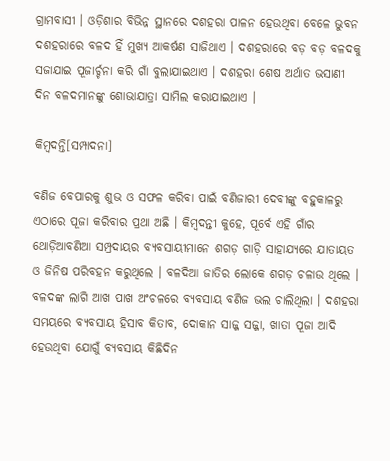ଗ୍ରାମବାସୀ । ଓଡ଼ିଶାର ବିଭିନ୍ନ ସ୍ଥାନରେ ଦଶହରା ପାଳନ ହେଉଥିବା ବେଳେ ଭୁବନ ଦଶହରାରେ ବଳଦ ହିଁ ମୁଖ୍ୟ ଆକର୍ଷଣ ସାଜିଥାଏ । ଦଶହରାରେ ବଡ଼ ବଡ଼ ବଳଦକୁ ସଜାଯାଇ ପୂଜାର୍ଚ୍ଚନା କରି ଗାଁ ବୁଲାଯାଇଥାଏ । ଦଶହରା ଶେଷ ଅର୍ଥାତ ଭସାଣୀ ଦିନ ବଳଦମାନଙ୍କୁ ଶୋଭାଯାତ୍ରା ସାମିଲ କରାଯାଇଥାଏ ।

କିମ୍ବଦନ୍ତି[ସମ୍ପାଦନା]

ବଣିଜ ବେପାରକୁ ଶୁଭ ଓ ସଫଳ କରିବା ପାଇଁ ବଣିଜାରୀ ଦେବୀଙ୍କୁ ବହୁକାଳରୁ ଏଠାରେ ପୂଜା କରିବାର ପ୍ରଥା ଅଛି । କିମ୍ବଦନ୍ତୀ କୁହେ, ପୂର୍ବେ ଏହି ଗାଁର ଥୋଡ଼ିଆବଣିଆ ସମ୍ପ୍ରଦାୟର ବ୍ୟବସାୟୀମାନେ ଶଗଡ଼ ଗାଡ଼ି ସାହାଯ୍ୟରେ ଯାତାୟତ ଓ ଜିନିଷ ପରିବହନ କରୁଥିଲେ । ବଳଦିଆ ଜାତିର ଲୋକେ ଶଗଡ଼ ଚଳାଉ ଥିଲେ । ବଳଦଙ୍କ ଲାଗି ଆଖ ପାଖ ଅଂଚଳରେ ବ୍ୟବସାୟ ବଣିଜ ଭଲ ଚାଲିଥିଲା । ଦଶହରା ସମୟରେ ବ୍ୟବସାୟ ହିସାବ କିତାବ, ଦୋକାନ ସାଜ୍ଜ ସଜ୍ଜା, ଖାତା ପୂଜା ଆଦି ହେଉଥିବା ଯୋଗୁଁ ବ୍ୟବସାୟ କିଛିଦିନ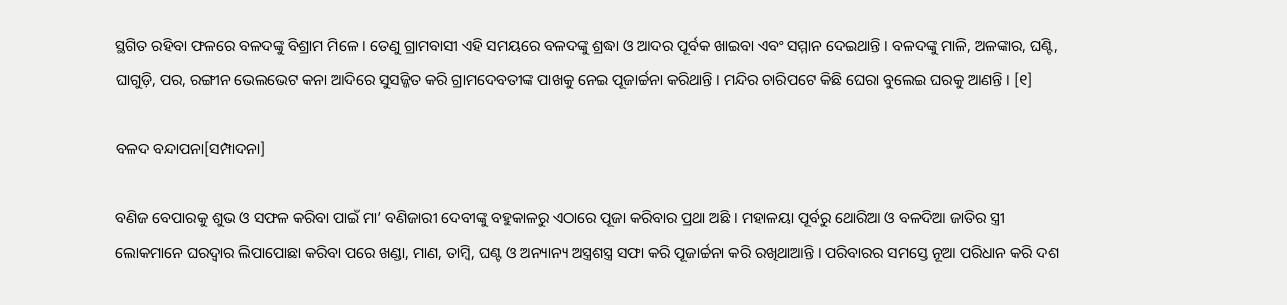ସ୍ଥଗିତ ରହିବା ଫଳରେ ବଳଦଙ୍କୁ ବିଶ୍ରାମ ମିଳେ । ତେଣୁ ଗ୍ରାମବାସୀ ଏହି ସମୟରେ ବଳଦଙ୍କୁ ଶ୍ରଦ୍ଧା ଓ ଆଦର ପୂର୍ବକ ଖାଇବା ଏବଂ ସମ୍ମାନ ଦେଇଥାନ୍ତି । ବଳଦଙ୍କୁ ମାଳି, ଅଳଙ୍କାର, ଘଣ୍ଟି, ଘାଗୁଡ଼ି, ପର, ରଙ୍ଗୀନ ଭେଲଭେଟ କନା ଆଦିରେ ସୁସଜ୍ଜିତ କରି ଗ୍ରାମଦେବତୀଙ୍କ ପାଖକୁ ନେଇ ପୂଜାର୍ଚ୍ଚନା କରିଥାନ୍ତି । ମନ୍ଦିର ଚାରିପଟେ କିଛି ଘେରା ବୁଲେଇ ଘରକୁ ଆଣନ୍ତି । [୧]

ବଳଦ ବନ୍ଦାପନା[ସମ୍ପାଦନା]

ବଣିଜ ବେପାରକୁ ଶୁଭ ଓ ସଫଳ କରିବା ପାଇଁ ମା’ ବଣିଜାରୀ ଦେବୀଙ୍କୁ ବହୁକାଳରୁ ଏଠାରେ ପୂଜା କରିବାର ପ୍ରଥା ଅଛି । ମହାଳୟା ପୂର୍ବରୁ ଥୋରିଆ ଓ ବଳଦିଆ ଜାତିର ସ୍ତ୍ରୀ ଲୋକମାନେ ଘରଦ୍ୱାର ଲିପାପୋଛା କରିବା ପରେ ଖଣ୍ଡା, ମାଣ, ତାମ୍ବି, ଘଣ୍ଟ ଓ ଅନ୍ୟାନ୍ୟ ଅସ୍ତ୍ରଶସ୍ତ୍ର ସଫା କରି ପୂଜାର୍ଚ୍ଚନା କରି ରଖିଥାଆନ୍ତି । ପରିବାରର ସମସ୍ତେ ନୂଆ ପରିଧାନ କରି ଦଶ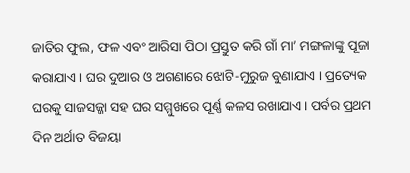ଜାତିର ଫୁଲ, ଫଳ ଏବଂ ଆରିସା ପିଠା ପ୍ରସ୍ତୁତ କରି ଗାଁ ମା’ ମଙ୍ଗଳାଙ୍କୁ ପୂଜା କରାଯାଏ । ଘର ଦୁଆର ଓ ଅଗଣାରେ ଝୋଟି-ମୁରୁଜ ବୁଣାଯାଏ । ପ୍ରତ୍ୟେକ ଘରକୁ ସାଜସଜ୍ଜା ସହ ଘର ସମ୍ମୁଖରେ ପୂର୍ଣ୍ଣ କଳସ ରଖାଯାଏ । ପର୍ବର ପ୍ରଥମ ଦିନ ଅର୍ଥାତ ବିଜୟା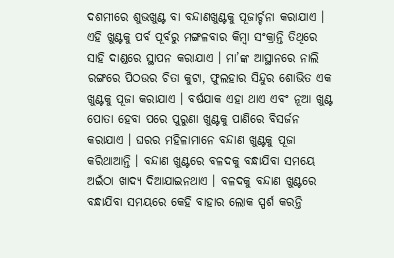ଦଶମୀରେ ଶୁଭଖୁଣ୍ଟ ବା ବନ୍ଦାଣଖୁଣ୍ଟକୁ ପୂଜାର୍ଚ୍ଚନା କରାଯାଏ । ଏହି ଖୁଣ୍ଟକୁ ପର୍ବ ପୂର୍ବରୁ ମଙ୍ଗଳବାର କିମ୍ବା ସଂକ୍ରାନ୍ତି ତିଥିରେ ସାହି ଦାଣ୍ଡରେ ସ୍ଥାପନ କରାଯାଏ । ମା’ଙ୍କ ଆସ୍ଥାନରେ ନାଲି ରଙ୍ଗରେ ପିଠଉର ଚିତା କୁଟା, ଫୁଲହାର ସିନ୍ଦୁର ଶୋଭିତ ଏକ ଖୁଣ୍ଟକୁ ପୂଜା କରାଯାଏ । ବର୍ଷଯାକ ଏହା ଥାଏ ଏବଂ ନୂଆ ଖୁଣ୍ଟ ପୋତା ହେବା ପରେ ପୁରୁଣା ଖୁଣ୍ଟକୁ ପାଣିରେ ବିସର୍ଜନ କରାଯାଏ । ଘରର ମହିଳାମାନେ ବନ୍ଦାଣ ଖୁଣ୍ଟକୁ ପୂଜା କରିଥାଆନ୍ତି । ବନ୍ଦାଣ ଖୁଣ୍ଟରେ ବଳଦକୁ ବନ୍ଧାଯିବା ସମୟେ ଅଇଁଠା ଖାଦ୍ୟ ଦିଆଯାଇନଥାଏ । ବଳଦକୁ ବନ୍ଦାଣ ଖୁଣ୍ଟରେ ବନ୍ଧାଯିବା ସମୟରେ କେହି ବାହାର ଲୋକ ସ୍ପର୍ଶ କରନ୍ତି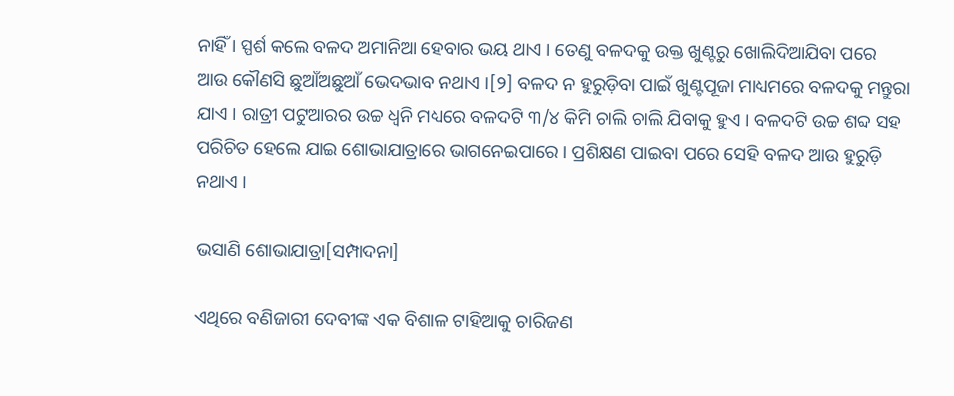ନାହିଁ । ସ୍ପର୍ଶ କଲେ ବଳଦ ଅମାନିଆ ହେବାର ଭୟ ଥାଏ । ତେଣୁ ବଳଦକୁ ଉକ୍ତ ଖୁଣ୍ଟରୁ ଖୋଲିଦିଆଯିବା ପରେ ଆଉ କୌଣସି ଛୁଆଁଅଛୁଆଁ ଭେଦଭାବ ନଥାଏ ।[୨] ବଳଦ ନ ହୁରୁଡ଼ିବା ପାଇଁ ଖୁଣ୍ଟପୂଜା ମାଧ୍ୟମରେ ବଳଦକୁ ମନ୍ତୁରା ଯାଏ । ରାତ୍ରୀ ପଟୁଆରର ଉଚ୍ଚ ଧ୍ୱନି ମଧ୍ୟରେ ବଳଦଟି ୩/୪ କିମି ଚାଲି ଚାଲି ଯିବାକୁ ହୁଏ । ବଳଦଟି ଉଚ୍ଚ ଶବ୍ଦ ସହ ପରିଚିତ ହେଲେ ଯାଇ ଶୋଭାଯାତ୍ରାରେ ଭାଗନେଇପାରେ । ପ୍ରଶିକ୍ଷଣ ପାଇବା ପରେ ସେହି ବଳଦ ଆଉ ହୁରୁଡ଼ି ନଥାଏ ।

ଭସାଣି ଶୋଭାଯାତ୍ରା[ସମ୍ପାଦନା]

ଏଥିରେ ବଣିଜାରୀ ଦେବୀଙ୍କ ଏକ ବିଶାଳ ଟାହିଆକୁ ଚାରିଜଣ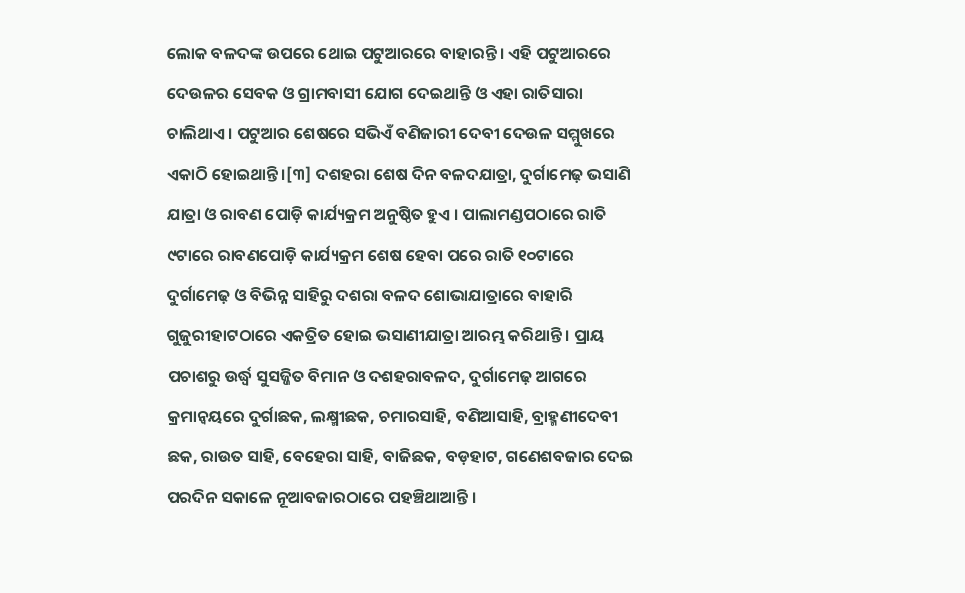ଲୋକ ବଳଦଙ୍କ ଉପରେ ଥୋଇ ପଟୁଆରରେ ବାହାରନ୍ତି । ଏହି ପଟୁଆରରେ ଦେଉଳର ସେବକ ଓ ଗ୍ରାମବାସୀ ଯୋଗ ଦେଇଥାନ୍ତି ଓ ଏହା ରାତିସାରା ଚାଲିଥାଏ । ପଟୁଆର ଶେଷରେ ସଭିଏଁ ବଣିଜାରୀ ଦେବୀ ଦେଉଳ ସମ୍ମୁଖରେ ଏକାଠି ହୋଇଥାନ୍ତି ।[୩] ଦଶହରା ଶେଷ ଦିନ ବଳଦଯାତ୍ରା, ଦୁର୍ଗାମେଢ଼ ଭସାଣି ଯାତ୍ରା ଓ ରାବଣ ପୋଡ଼ି କାର୍ଯ୍ୟକ୍ରମ ଅନୁଷ୍ଠିତ ହୁଏ । ପାଲାମଣ୍ଡପଠାରେ ରାତି ୯ଟାରେ ରାବଣପୋଡ଼ି କାର୍ଯ୍ୟକ୍ରମ ଶେଷ ହେବା ପରେ ରାତି ୧୦ଟାରେ ଦୁର୍ଗାମେଢ଼ ଓ ବିଭିନ୍ନ ସାହିରୁ ଦଶରା ବଳଦ ଶୋଭାଯାତ୍ରାରେ ବାହାରି ଗୁଜୁରୀହାଟଠାରେ ଏକତ୍ରିତ ହୋଇ ଭସାଣୀଯାତ୍ରା ଆରମ୍ଭ କରିଥାନ୍ତି । ପ୍ରାୟ ପଚାଶରୁ ଉର୍ଦ୍ଧ୍ୱ ସୁସଜ୍ଜିତ ବିମାନ ଓ ଦଶହରାବଳଦ, ଦୁର୍ଗାମେଢ଼ ଆଗରେ କ୍ରମାନ୍ୱୟରେ ଦୁର୍ଗାଛକ, ଲକ୍ଷ୍ମୀଛକ, ଚମାରସାହି, ବଣିଆସାହି, ବ୍ରାହ୍ମଣୀଦେବୀ ଛକ, ରାଉତ ସାହି, ବେହେରା ସାହି, ବାଜିଛକ, ବଡ଼ହାଟ, ଗଣେଶବଜାର ଦେଇ ପରଦିନ ସକାଳେ ନୂଆବଜାରଠାରେ ପହଞ୍ଚିଥାଆନ୍ତି ।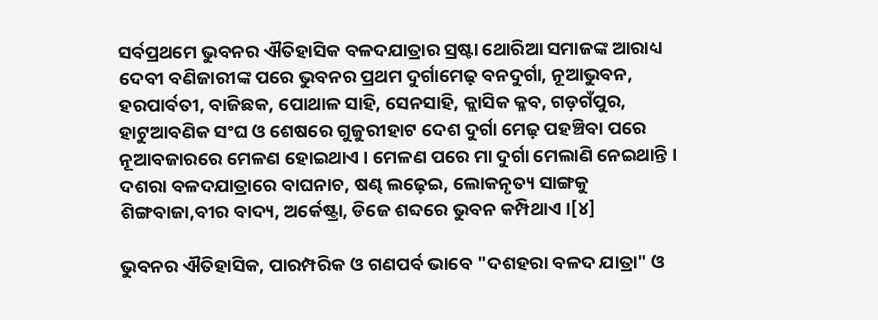ସର୍ବପ୍ରଥମେ ଭୁବନର ଐତିହାସିକ ବଳଦଯାତ୍ରାର ସ୍ରଷ୍ଟା ଥୋରିଆ ସମାଜଙ୍କ ଆରାଧ୍ୟ ଦେବୀ ବଣିଜାରୀଙ୍କ ପରେ ଭୁବନର ପ୍ରଥମ ଦୁର୍ଗାମେଢ଼ ବନଦୁର୍ଗା, ନୂଆଭୁବନ, ହରପାର୍ବତୀ, ବାଜିଛକ, ପୋଥାଳ ସାହି, ସେନସାହି, କ୍ଲାସିକ କ୍ଳବ, ଗଡ଼ଗଁପୁର, ହାଟୁଆବଣିକ ସଂଘ ଓ ଶେଷରେ ଗୁଜୁରୀହାଟ ଦେଶ ଦୁର୍ଗା ମେଢ଼ ପହଞ୍ଚିବା ପରେ ନୂଆବଜାରରେ ମେଳଣ ହୋଇଥାଏ । ମେଳଣ ପରେ ମା ଦୁର୍ଗା ମେଲାଣି ନେଇଥାନ୍ତି । ଦଶରା ବଳଦଯାତ୍ରାରେ ବାଘନାଚ, ଷଣ୍ଢ ଲଢ଼େଇ, ଲୋକନୃତ୍ୟ ସାଙ୍ଗକୁ ଶିଙ୍ଗବାଜା,ବୀର ବାଦ୍ୟ, ଅର୍କେଷ୍ଟ୍ରା, ଡିଜେ ଶବ୍ଦରେ ଭୁବନ କମ୍ପିଥାଏ ।[୪]

ଭୁବନର ଐତିହାସିକ, ପାରମ୍ପରିକ ଓ ଗଣପର୍ବ ଭାବେ "ଦଶହରା ବଳଦ ଯାତ୍ରା" ଓ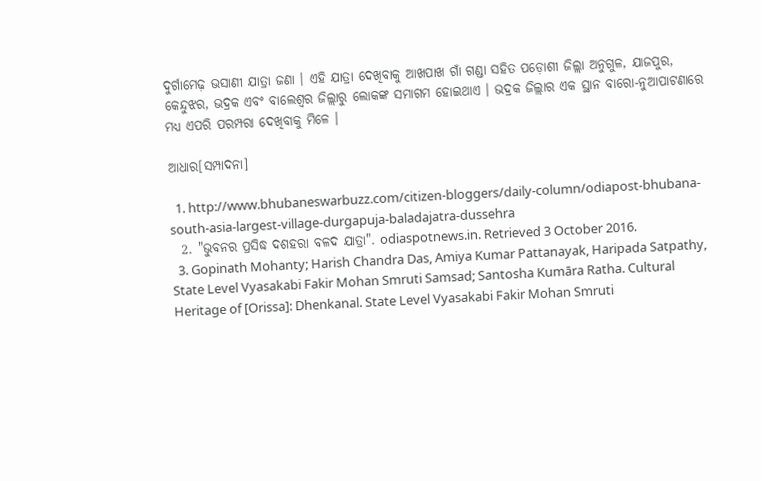ଦୁର୍ଗାମେଢ଼ ଭସାଣୀ ଯାତ୍ରା ଜଣା । ଏହି ଯାତ୍ରା ଦେଖିବାକୁ ଆଖପାଖ ଗାଁ ଗଣ୍ଡା ସହିତ ପଡ଼ୋଶୀ ଜିଲ୍ଲା ଅନୁଗୁଳ, ଯାଜପୁର, କେନ୍ଦୁଝର, ଭଦ୍ରକ ଏବଂ ବାଲେଶ୍ୱର ଜିଲ୍ଲାରୁ ଲୋକଙ୍କ ସମାଗମ ହୋଇଥାଏ । ଭଦ୍ରକ ଜିଲ୍ଲାର ଏକ ସ୍ଥାନ ବାରୋ-ନୁଆପାଟଣାରେ ମଧ୍ୟ ଏପରି ପରମ୍ପରା ଦେଖିବାକୁ ମିଳେ ।

ଆଧାର[ସମ୍ପାଦନା]

  1. http://www.bhubaneswarbuzz.com/citizen-bloggers/daily-column/odiapost-bhubana-south-asia-largest-village-durgapuja-baladajatra-dussehra
  2. "ଭୁବନର ପ୍ରସିଦ୍ଧ ଦଶହରା ବଳଦ ଯାତ୍ରା". odiaspotnews.in. Retrieved 3 October 2016.
  3. Gopinath Mohanty; Harish Chandra Das, Amiya Kumar Pattanayak, Haripada Satpathy, State Level Vyasakabi Fakir Mohan Smruti Samsad; Santosha Kumāra Ratha. Cultural Heritage of [Orissa]: Dhenkanal. State Level Vyasakabi Fakir Mohan Smruti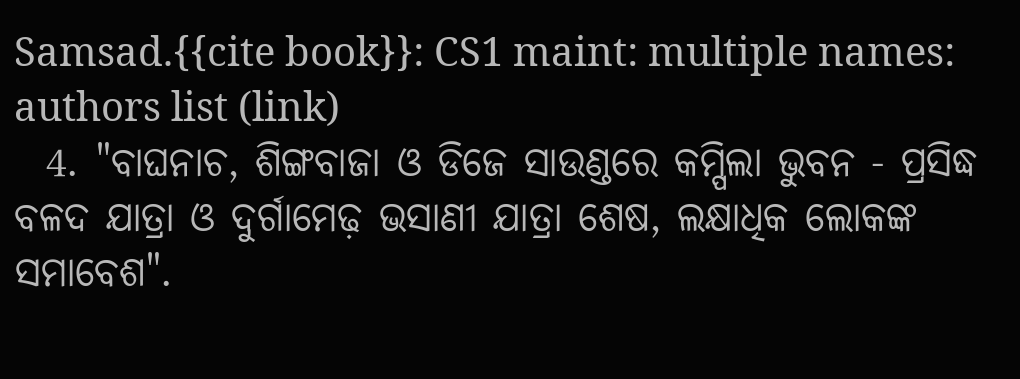Samsad.{{cite book}}: CS1 maint: multiple names: authors list (link)
  4. "ବାଘନାଚ, ଶିଙ୍ଗବାଜା ଓ ଡିଜେ ସାଉଣ୍ଡରେ କମ୍ପିଲା ଭୁବନ - ପ୍ରସିଦ୍ଧ ବଳଦ ଯାତ୍ରା ଓ ଦୁର୍ଗାମେଢ଼ ଭସାଣୀ ଯାତ୍ରା ଶେଷ, ଲକ୍ଷାଧିକ ଲୋକଙ୍କ ସମାବେଶ".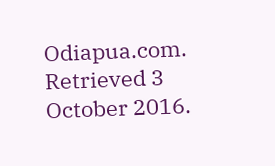Odiapua.com. Retrieved 3 October 2016.